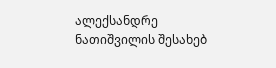ალექსანდრე ნათიშვილის შესახებ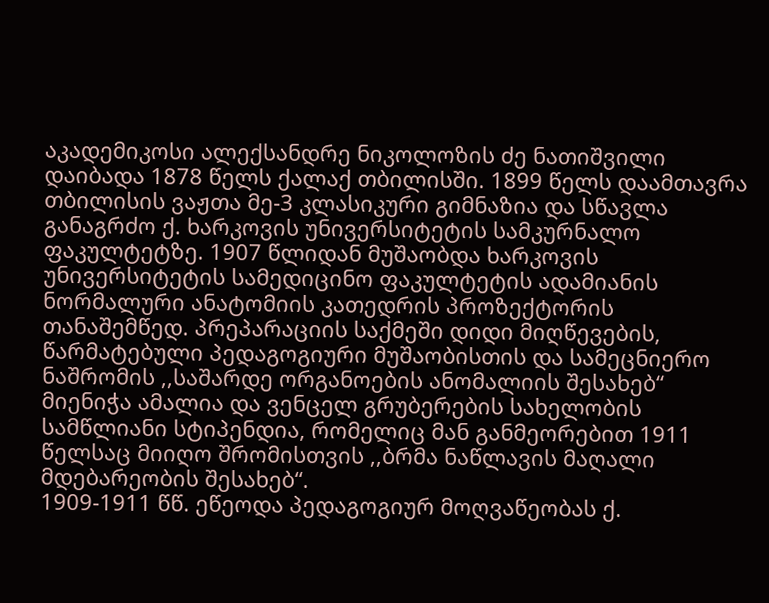აკადემიკოსი ალექსანდრე ნიკოლოზის ძე ნათიშვილი დაიბადა 1878 წელს ქალაქ თბილისში. 1899 წელს დაამთავრა თბილისის ვაჟთა მე-3 კლასიკური გიმნაზია და სწავლა განაგრძო ქ. ხარკოვის უნივერსიტეტის სამკურნალო ფაკულტეტზე. 1907 წლიდან მუშაობდა ხარკოვის უნივერსიტეტის სამედიცინო ფაკულტეტის ადამიანის ნორმალური ანატომიის კათედრის პროზექტორის თანაშემწედ. პრეპარაციის საქმეში დიდი მიღწევების, წარმატებული პედაგოგიური მუშაობისთის და სამეცნიერო ნაშრომის ,,საშარდე ორგანოების ანომალიის შესახებ“ მიენიჭა ამალია და ვენცელ გრუბერების სახელობის სამწლიანი სტიპენდია, რომელიც მან განმეორებით 1911 წელსაც მიიღო შრომისთვის ,,ბრმა ნაწლავის მაღალი მდებარეობის შესახებ“.
1909-1911 წწ. ეწეოდა პედაგოგიურ მოღვაწეობას ქ.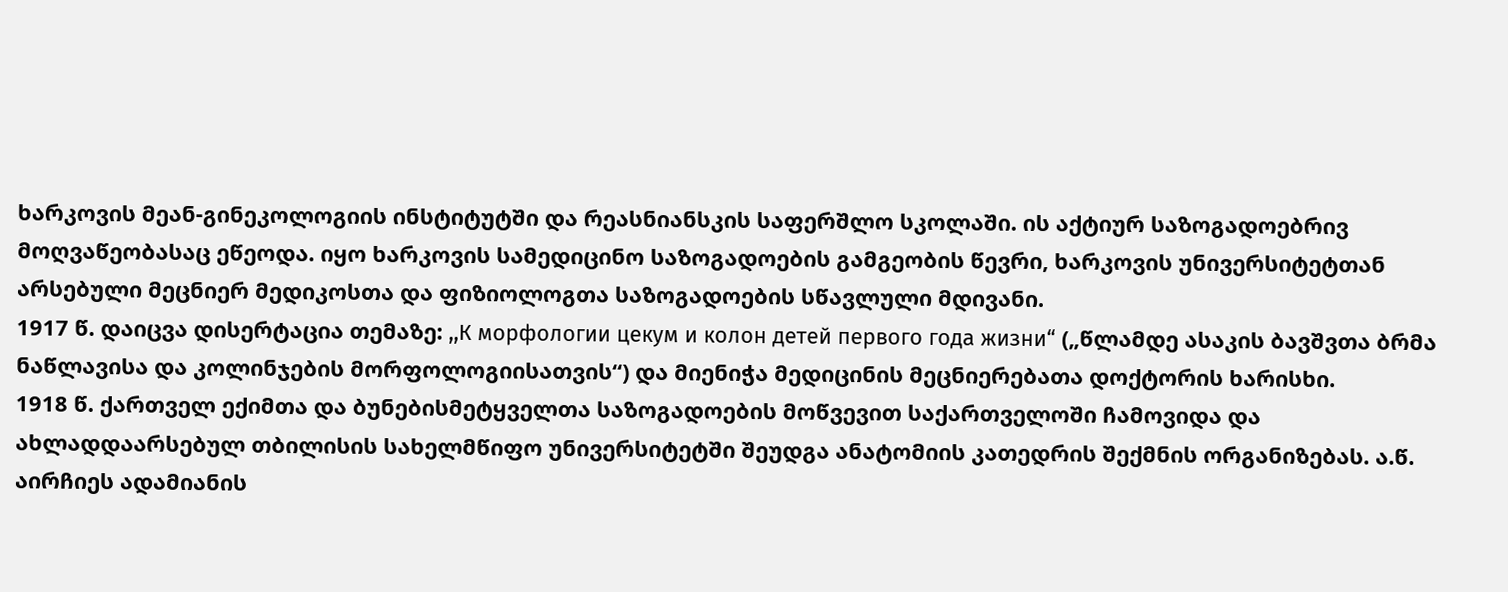ხარკოვის მეან-გინეკოლოგიის ინსტიტუტში და რეასნიანსკის საფერშლო სკოლაში. ის აქტიურ საზოგადოებრივ მოღვაწეობასაც ეწეოდა. იყო ხარკოვის სამედიცინო საზოგადოების გამგეობის წევრი, ხარკოვის უნივერსიტეტთან არსებული მეცნიერ მედიკოსთა და ფიზიოლოგთა საზოგადოების სწავლული მდივანი.
1917 წ. დაიცვა დისერტაცია თემაზე: ,,К морфологии цекум и колон детей первого года жизни“ („წლამდე ასაკის ბავშვთა ბრმა ნაწლავისა და კოლინჯების მორფოლოგიისათვის“) და მიენიჭა მედიცინის მეცნიერებათა დოქტორის ხარისხი.
1918 წ. ქართველ ექიმთა და ბუნებისმეტყველთა საზოგადოების მოწვევით საქართველოში ჩამოვიდა და ახლადდაარსებულ თბილისის სახელმწიფო უნივერსიტეტში შეუდგა ანატომიის კათედრის შექმნის ორგანიზებას. ა.წ. აირჩიეს ადამიანის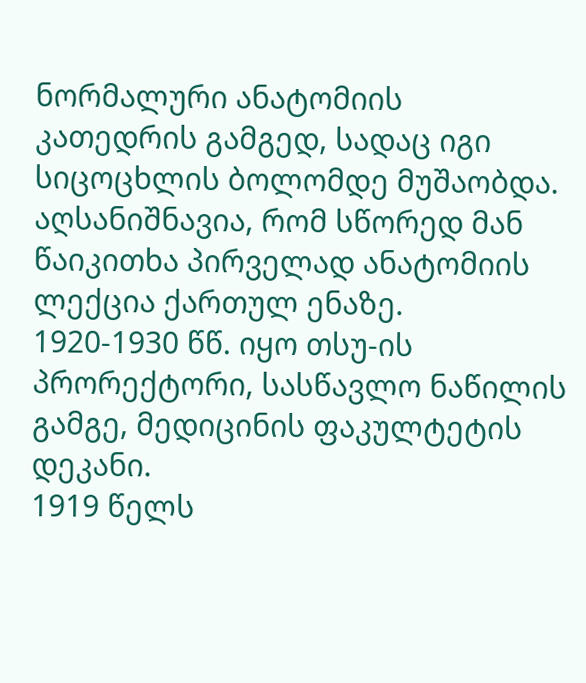ნორმალური ანატომიის კათედრის გამგედ, სადაც იგი სიცოცხლის ბოლომდე მუშაობდა. აღსანიშნავია, რომ სწორედ მან წაიკითხა პირველად ანატომიის ლექცია ქართულ ენაზე.
1920-1930 წწ. იყო თსუ-ის პრორექტორი, სასწავლო ნაწილის გამგე, მედიცინის ფაკულტეტის დეკანი.
1919 წელს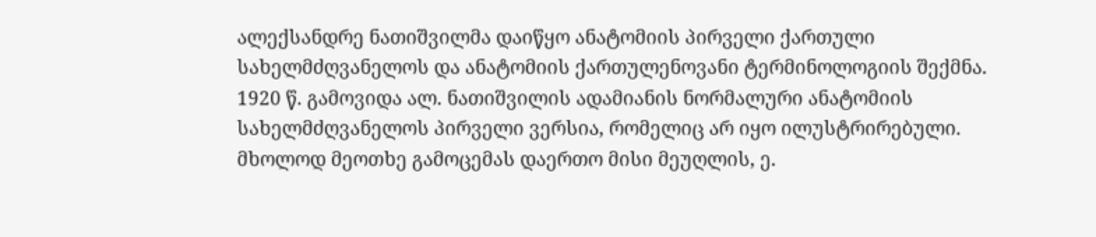ალექსანდრე ნათიშვილმა დაიწყო ანატომიის პირველი ქართული სახელმძღვანელოს და ანატომიის ქართულენოვანი ტერმინოლოგიის შექმნა. 1920 წ. გამოვიდა ალ. ნათიშვილის ადამიანის ნორმალური ანატომიის სახელმძღვანელოს პირველი ვერსია, რომელიც არ იყო ილუსტრირებული. მხოლოდ მეოთხე გამოცემას დაერთო მისი მეუღლის, ე.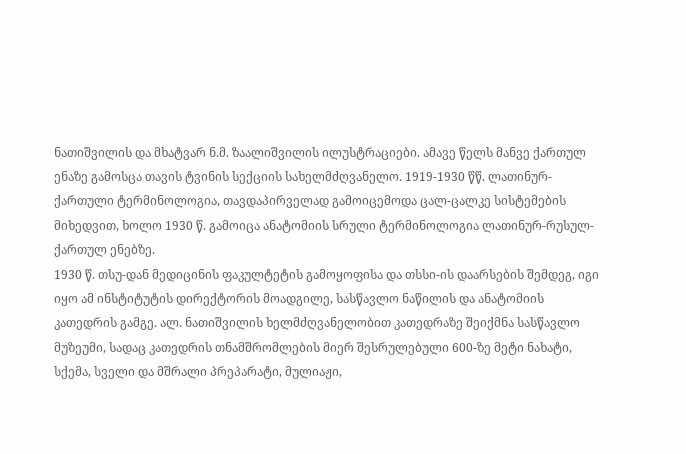ნათიშვილის და მხატვარ ნ.მ. ზაალიშვილის ილუსტრაციები. ამავე წელს მანვე ქართულ ენაზე გამოსცა თავის ტვინის სექციის სახელმძღვანელო. 1919-1930 წწ. ლათინურ-ქართული ტერმინოლოგია, თავდაპირველად გამოიცემოდა ცალ-ცალკე სისტემების მიხედვით, ხოლო 1930 წ. გამოიცა ანატომიის სრული ტერმინოლოგია ლათინურ-რუსულ-ქართულ ენებზე.
1930 წ. თსუ-დან მედიცინის ფაკულტეტის გამოყოფისა და თსსი-ის დაარსების შემდეგ, იგი იყო ამ ინსტიტუტის დირექტორის მოადგილე, სასწავლო ნაწილის და ანატომიის კათედრის გამგე. ალ. ნათიშვილის ხელმძღვანელობით კათედრაზე შეიქმნა სასწავლო მუზეუმი, სადაც კათედრის თნამშრომლების მიერ შესრულებული 600-ზე მეტი ნახატი, სქემა, სველი და მშრალი პრეპარატი, მულიაჟი,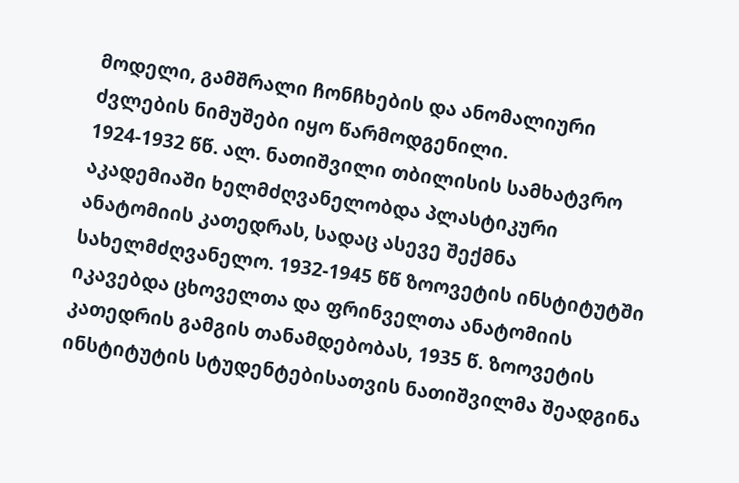მოდელი, გამშრალი ჩონჩხების და ანომალიური ძვლების ნიმუშები იყო წარმოდგენილი.
1924-1932 წწ. ალ. ნათიშვილი თბილისის სამხატვრო აკადემიაში ხელმძღვანელობდა პლასტიკური ანატომიის კათედრას, სადაც ასევე შექმნა სახელმძღვანელო. 1932-1945 წწ ზოოვეტის ინსტიტუტში იკავებდა ცხოველთა და ფრინველთა ანატომიის კათედრის გამგის თანამდებობას, 1935 წ. ზოოვეტის ინსტიტუტის სტუდენტებისათვის ნათიშვილმა შეადგინა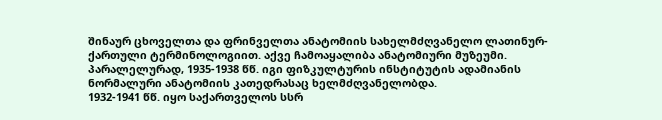შინაურ ცხოველთა და ფრინველთა ანატომიის სახელმძღვანელო ლათინურ-ქართული ტერმინოლოგიით. აქვე ჩამოაყალიბა ანატომიური მუზეუმი. პარალელურად, 1935-1938 წწ. იგი ფიზკულტურის ინსტიტუტის ადამიანის ნორმალური ანატომიის კათედრასაც ხელმძღვანელობდა.
1932-1941 წწ. იყო საქართველოს სსრ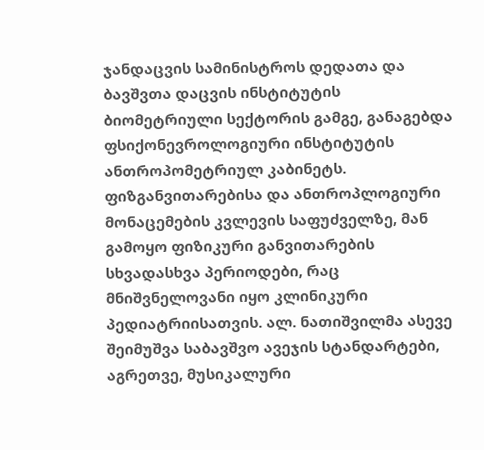ჯანდაცვის სამინისტროს დედათა და ბავშვთა დაცვის ინსტიტუტის ბიომეტრიული სექტორის გამგე, განაგებდა ფსიქონევროლოგიური ინსტიტუტის ანთროპომეტრიულ კაბინეტს. ფიზგანვითარებისა და ანთროპლოგიური მონაცემების კვლევის საფუძველზე, მან გამოყო ფიზიკური განვითარების სხვადასხვა პერიოდები, რაც მნიშვნელოვანი იყო კლინიკური პედიატრიისათვის. ალ. ნათიშვილმა ასევე შეიმუშვა საბავშვო ავეჯის სტანდარტები, აგრეთვე, მუსიკალური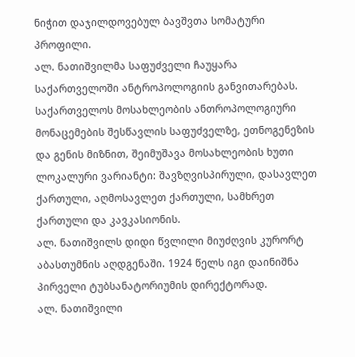ნიჭით დაჯილდოვებულ ბავშვთა სომატური პროფილი.
ალ. ნათიშვილმა საფუძველი ჩაუყარა საქართველოში ანტროპოლოგიის განვითარებას. საქართველოს მოსახლეობის ანთროპოლოგიური მონაცემების შესწავლის საფუძველზე, ეთნოგენეზის და გენის მიზნით, შეიმუშავა მოსახლეობის ხუთი ლოკალური ვარიანტი: შავზღვისპირული, დასავლეთ ქართული, აღმოსავლეთ ქართული, სამხრეთ ქართული და კავკასიონის.
ალ. ნათიშვილს დიდი წვლილი მიუძღვის კურორტ აბასთუმნის აღდგენაში. 1924 წელს იგი დაინიშნა პირველი ტუბსანატორიუმის დირექტორად.
ალ. ნათიშვილი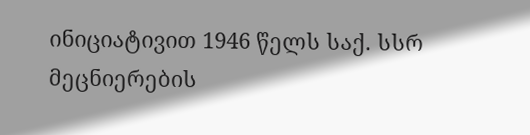ინიციატივით 1946 წელს საქ. სსრ მეცნიერების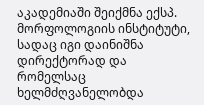აკადემიაში შეიქმნა ექსპ. მორფოლოგიის ინსტიტუტი, სადაც იგი დაინიშნა დირექტორად და რომელსაც ხელმძღვანელობდა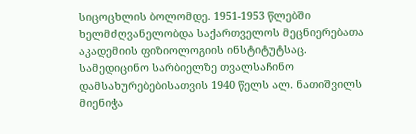სიცოცხლის ბოლომდე. 1951-1953 წლებში ხელმძღვანელობდა საქართველოს მეცნიერებათა აკადემიის ფიზიოლოგიის ინსტიტუტსაც.
სამედიცინო სარბიელზე თვალსაჩინო დამსახურებებისათვის 1940 წელს ალ. ნათიშვილს მიენიჭა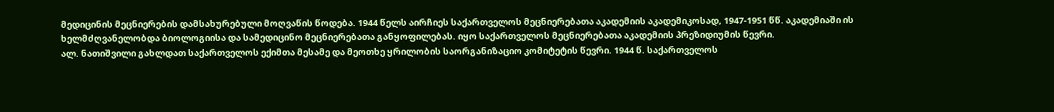მედიცინის მეცნიერების დამსახურებული მოღვაწის წოდება. 1944 წელს აირჩიეს საქართველოს მეცნიერებათა აკადემიის აკადემიკოსად, 1947-1951 წწ. აკადემიაში ის ხელმძღვანელობდა ბიოლოგიისა და სამედიცინო მეცნიერებათა განყოფილებას. იყო საქართველოს მეცნიერებათა აკადემიის პრეზიდიუმის წევრი.
ალ. ნათიშვილი გახლდათ საქართველოს ექიმთა მესამე და მეოთხე ყრილობის საორგანიზაციო კომიტეტის წევრი. 1944 წ. საქართველოს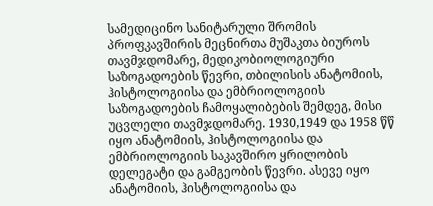სამედიცინო სანიტარული შრომის პროფკავშირის მეცნირთა მუშაკთა ბიუროს თავმჯდომარე, მედიკობიოლოგიური საზოგადოების წევრი, თბილისის ანატომიის, ჰისტოლოგიისა და ემბრიოლოგიის საზოგადოების ჩამოყალიბების შემდეგ, მისი უცვლელი თავმჯდომარე. 1930,1949 და 1958 წწ იყო ანატომიის, ჰისტოლოგიისა და ემბრიოლოგიის საკავშირო ყრილობის დელეგატი და გამგეობის წევრი. ასევე იყო ანატომიის, ჰისტოლოგიისა და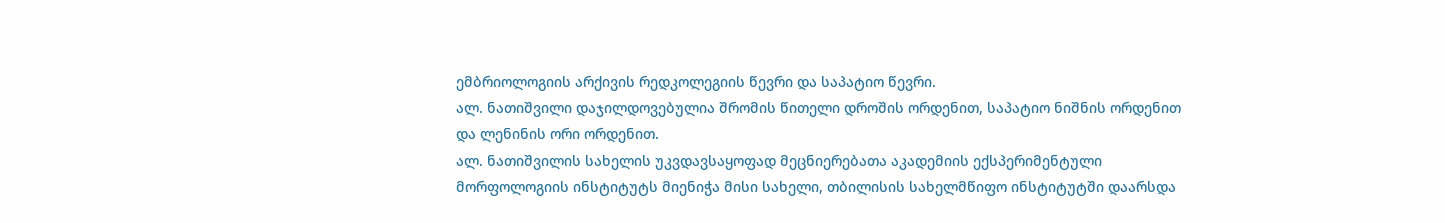ემბრიოლოგიის არქივის რედკოლეგიის წევრი და საპატიო წევრი.
ალ. ნათიშვილი დაჯილდოვებულია შრომის წითელი დროშის ორდენით, საპატიო ნიშნის ორდენით და ლენინის ორი ორდენით.
ალ. ნათიშვილის სახელის უკვდავსაყოფად მეცნიერებათა აკადემიის ექსპერიმენტული მორფოლოგიის ინსტიტუტს მიენიჭა მისი სახელი, თბილისის სახელმწიფო ინსტიტუტში დაარსდა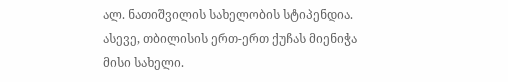ალ. ნათიშვილის სახელობის სტიპენდია. ასევე, თბილისის ერთ-ერთ ქუჩას მიენიჭა მისი სახელი.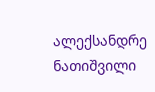ალექსანდრე ნათიშვილი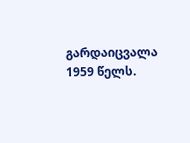გარდაიცვალა 1959 წელს.